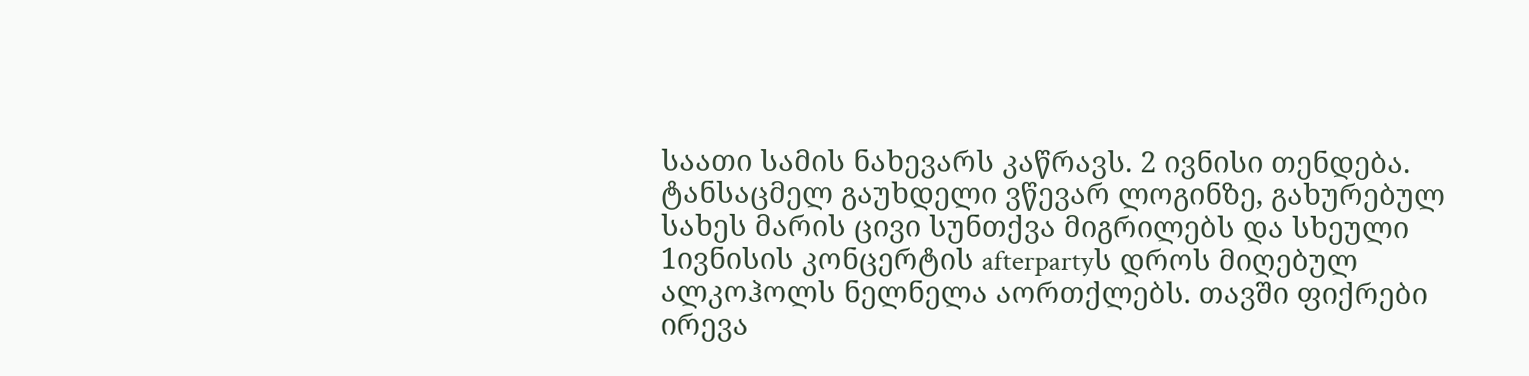საათი სამის ნახევარს კაწრავს. 2 ივნისი თენდება. ტანსაცმელ გაუხდელი ვწევარ ლოგინზე, გახურებულ სახეს მარის ცივი სუნთქვა მიგრილებს და სხეული 1ივნისის კონცერტის afterpartyს დროს მიღებულ ალკოჰოლს ნელნელა აორთქლებს. თავში ფიქრები ირევა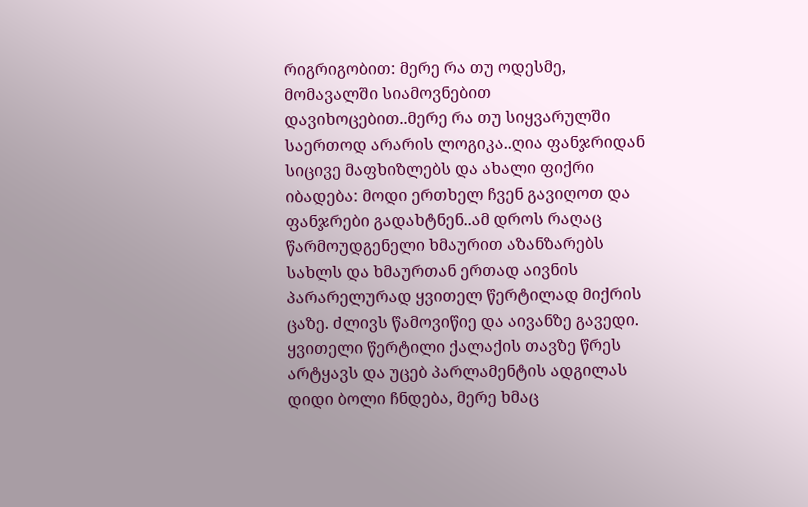რიგრიგობით: მერე რა თუ ოდესმე, მომავალში სიამოვნებით დავიხოცებით..მერე რა თუ სიყვარულში საერთოდ არარის ლოგიკა..ღია ფანჯრიდან სიცივე მაფხიზლებს და ახალი ფიქრი იბადება: მოდი ერთხელ ჩვენ გავიღოთ და ფანჯრები გადახტნენ..ამ დროს რაღაც წარმოუდგენელი ხმაურით აზანზარებს სახლს და ხმაურთან ერთად აივნის პარარელურად ყვითელ წერტილად მიქრის ცაზე. ძლივს წამოვიწიე და აივანზე გავედი. ყვითელი წერტილი ქალაქის თავზე წრეს არტყავს და უცებ პარლამენტის ადგილას დიდი ბოლი ჩნდება, მერე ხმაც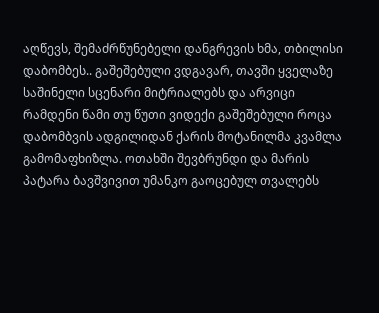აღწევს, შემაძრწუნებელი დანგრევის ხმა, თბილისი დაბომბეს.. გაშეშებული ვდგავარ, თავში ყველაზე საშინელი სცენარი მიტრიალებს და არვიცი რამდენი წამი თუ წუთი ვიდექი გაშეშებული როცა დაბომბვის ადგილიდან ქარის მოტანილმა კვამლა გამომაფხიზლა. ოთახში შევბრუნდი და მარის პატარა ბავშვივით უმანკო გაოცებულ თვალებს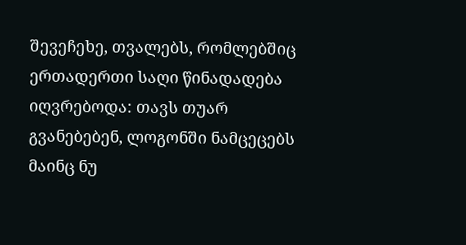შევეჩეხე, თვალებს, რომლებშიც ერთადერთი საღი წინადადება იღვრებოდა: თავს თუარ გვანებებენ, ლოგონში ნამცეცებს მაინც ნუ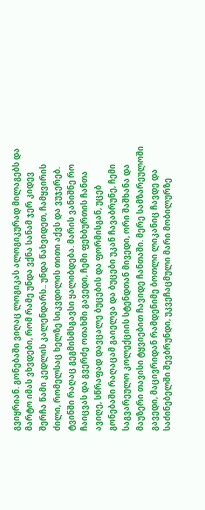გვიყრიან. გონებაში ვიღაც ლოგიკას ალოგიკურად მილაგებს და მარტო იმას ვხვდები, რომ რამე უნდა ვქნა სანამ ჯერ კიდევ შერჩა წამი კედლის კალენდარს.. უნდა წახვიდეთ, ჩამყვირის ძილი, რომელსაც ხელზე სიკვდილის თითი აქვს და ვუჯერებ. ტვინში რაღაც გეგმისმსგავსი ყალიბდება. მარის ვანიშნე რო ჩაიცვას და გვერძე ოთახში გავედი, ჩემი ფეხბურთის ჩანთა ავიღე, სწრაფად დავცალე ბუცების და ფორმისგან, უცებ გონებაში რაღაცამ გაიელვა და ბუცები უკან ჩავაბრუნე, ჩემი საგვარეულო კოლექციის სტენდთან მივედი, ორი შაშხანა და მაუზერი თავისი ტყვიებით ჩავიდე ჩანთაში. მერე სამზარეულოში გავედი, მაცივრიდან რამდენიმე ბოთლი ლიკანიც ჩავდე და საძინებელში შევბრუნდი, უკვეჩაცმული მარი მობილურზე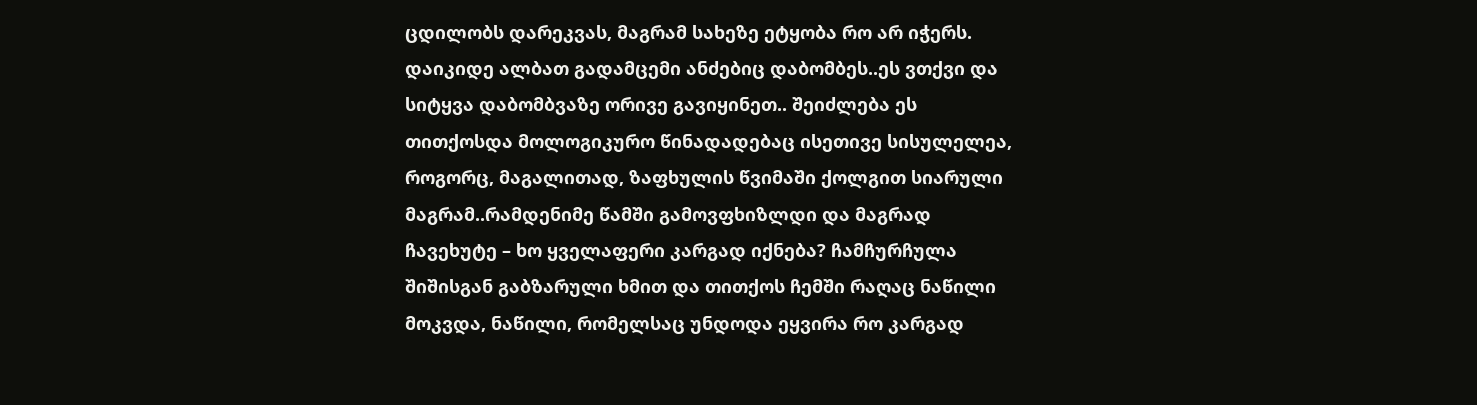ცდილობს დარეკვას, მაგრამ სახეზე ეტყობა რო არ იჭერს. დაიკიდე ალბათ გადამცემი ანძებიც დაბომბეს..ეს ვთქვი და სიტყვა დაბომბვაზე ორივე გავიყინეთ.. შეიძლება ეს თითქოსდა მოლოგიკურო წინადადებაც ისეთივე სისულელეა, როგორც, მაგალითად, ზაფხულის წვიმაში ქოლგით სიარული მაგრამ..რამდენიმე წამში გამოვფხიზლდი და მაგრად ჩავეხუტე – ხო ყველაფერი კარგად იქნება? ჩამჩურჩულა შიშისგან გაბზარული ხმით და თითქოს ჩემში რაღაც ნაწილი მოკვდა, ნაწილი, რომელსაც უნდოდა ეყვირა რო კარგად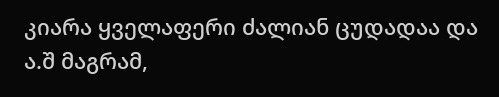კიარა ყველაფერი ძალიან ცუდადაა და ა.შ მაგრამ,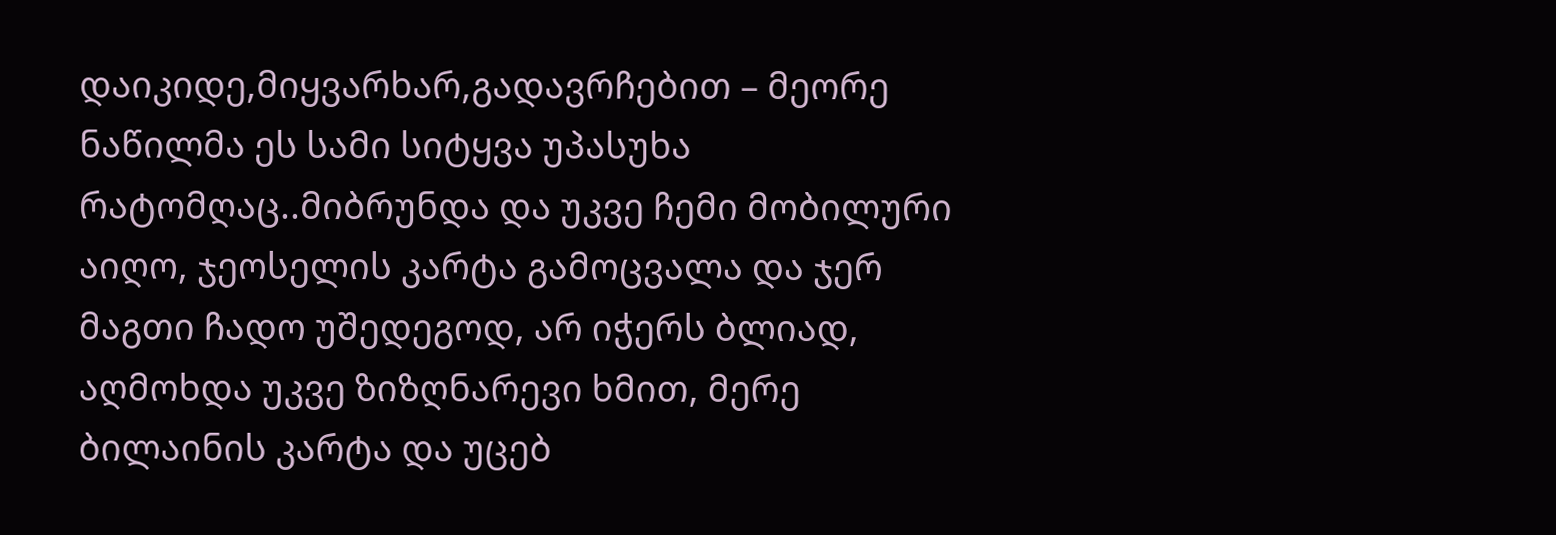დაიკიდე,მიყვარხარ,გადავრჩებით – მეორე ნაწილმა ეს სამი სიტყვა უპასუხა რატომღაც..მიბრუნდა და უკვე ჩემი მობილური აიღო, ჯეოსელის კარტა გამოცვალა და ჯერ მაგთი ჩადო უშედეგოდ, არ იჭერს ბლიად, აღმოხდა უკვე ზიზღნარევი ხმით, მერე ბილაინის კარტა და უცებ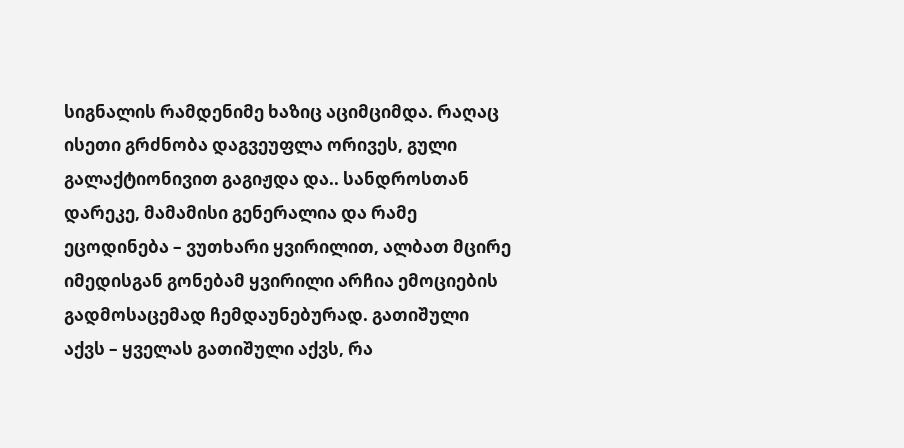სიგნალის რამდენიმე ხაზიც აციმციმდა. რაღაც ისეთი გრძნობა დაგვეუფლა ორივეს, გული გალაქტიონივით გაგიჟდა და.. სანდროსთან დარეკე, მამამისი გენერალია და რამე ეცოდინება – ვუთხარი ყვირილით, ალბათ მცირე იმედისგან გონებამ ყვირილი არჩია ემოციების გადმოსაცემად ჩემდაუნებურად. გათიშული აქვს – ყველას გათიშული აქვს, რა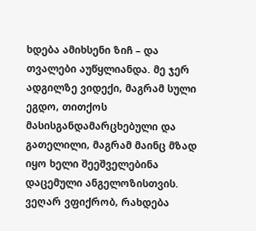ხდება ამიხსენი ზიჩ – და თვალები აუწყლიანდა. მე ჯერ ადგილზე ვიდექი, მაგრამ სული ეგდო, თითქოს მასისგანდამარცხებული და გათელილი, მაგრამ მაინც მზად იყო ხელი შეეშველებინა დაცემული ანგელოზისთვის. ვეღარ ვფიქრობ, რახდება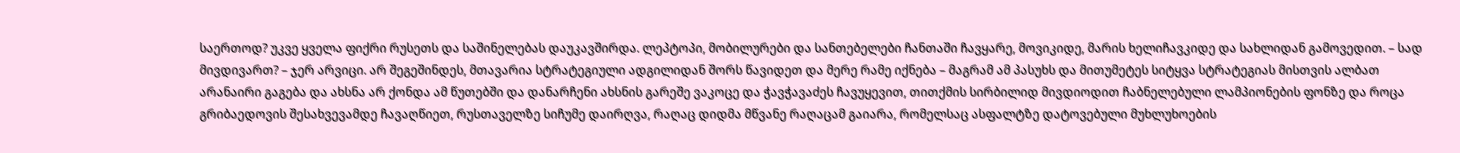საერთოდ? უკვე ყველა ფიქრი რუსეთს და საშინელებას დაუკავშირდა. ლეპტოპი, მობილურები და სანთებელები ჩანთაში ჩავყარე, მოვიკიდე, მარის ხელიჩავკიდე და სახლიდან გამოვედით. – სად მივდივართ? – ჯერ არვიცი. არ შეგეშინდეს, მთავარია სტრატეგიული ადგილიდან შორს წავიდეთ და მერე რამე იქნება – მაგრამ ამ პასუხს და მითუმეტეს სიტყვა სტრატეგიას მისთვის ალბათ არანაირი გაგება და ახსნა არ ქონდა ამ წუთებში და დანარჩენი ახსნის გარეშე ვაკოცე და ჭავჭავაძეს ჩავუყევით, თითქმის სირბილიდ მივდიოდით ჩაბნელებული ლამპიონების ფონზე და როცა გრიბაედოვის შესახვევამდე ჩავაღწიეთ, რუსთაველზე სიჩუმე დაირღვა, რაღაც დიდმა მწვანე რაღაცამ გაიარა, რომელსაც ასფალტზე დატოვებული მუხლუხოების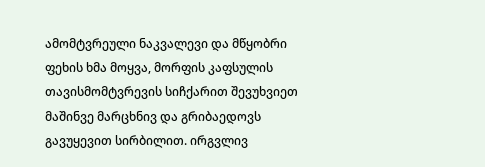ამომტვრეული ნაკვალევი და მწყობრი ფეხის ხმა მოყვა, მორფის კაფსულის თავისმომტვრევის სიჩქარით შევუხვიეთ მაშინვე მარცხნივ და გრიბაედოვს გავუყევით სირბილით. ირგვლივ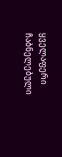ყველაფერი ჩაბნელებული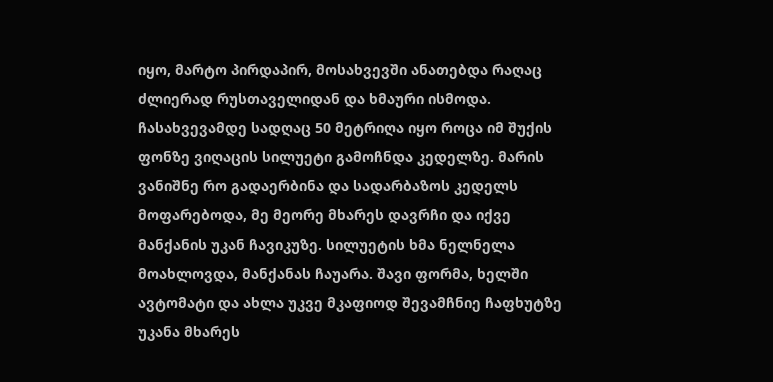იყო, მარტო პირდაპირ, მოსახვევში ანათებდა რაღაც ძლიერად რუსთაველიდან და ხმაური ისმოდა. ჩასახვევამდე სადღაც 50 მეტრიღა იყო როცა იმ შუქის ფონზე ვიღაცის სილუეტი გამოჩნდა კედელზე. მარის ვანიშნე რო გადაერბინა და სადარბაზოს კედელს მოფარებოდა, მე მეორე მხარეს დავრჩი და იქვე მანქანის უკან ჩავიკუზე. სილუეტის ხმა ნელნელა მოახლოვდა, მანქანას ჩაუარა. შავი ფორმა, ხელში ავტომატი და ახლა უკვე მკაფიოდ შევამჩნიე ჩაფხუტზე უკანა მხარეს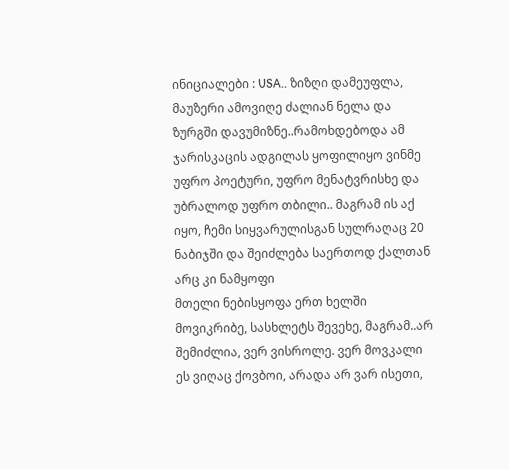ინიციალები : USA.. ზიზღი დამეუფლა, მაუზერი ამოვიღე ძალიან ნელა და ზურგში დავუმიზნე..რამოხდებოდა ამ ჯარისკაცის ადგილას ყოფილიყო ვინმე უფრო პოეტური, უფრო მენატვრისხე და უბრალოდ უფრო თბილი.. მაგრამ ის აქ იყო, ჩემი სიყვარულისგან სულრაღაც 20 ნაბიჯში და შეიძლება საერთოდ ქალთან არც კი ნამყოფი
მთელი ნებისყოფა ერთ ხელში მოვიკრიბე, სასხლეტს შევეხე, მაგრამ..არ შემიძლია, ვერ ვისროლე. ვერ მოვკალი ეს ვიღაც ქოვბოი, არადა არ ვარ ისეთი,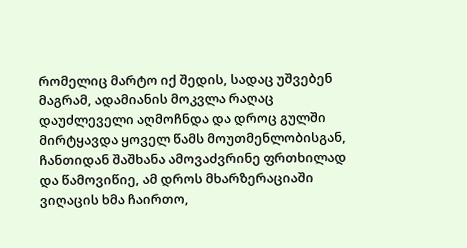რომელიც მარტო იქ შედის, სადაც უშვებენ მაგრამ, ადამიანის მოკვლა რაღაც დაუძლეველი აღმოჩნდა და დროც გულში მირტყავდა ყოველ წამს მოუთმენლობისგან, ჩანთიდან შაშხანა ამოვაძვრინე ფრთხილად და წამოვიწიე, ამ დროს მხარზერაციაში ვიღაცის ხმა ჩაირთო,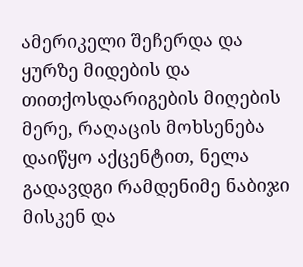ამერიკელი შეჩერდა და ყურზე მიდების და თითქოსდარიგების მიღების მერე, რაღაცის მოხსენება დაიწყო აქცენტით, ნელა გადავდგი რამდენიმე ნაბიჯი მისკენ და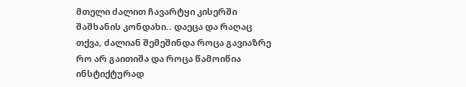მთელი ძალით ჩავარტყი კისერში შაშხანის კონდახი.. დაეცა და რაღაც თქვა, ძალიან შემეშინდა როცა გავიაზრე რო არ გაითიშა და როცა წამოიწია ინსტიქტურად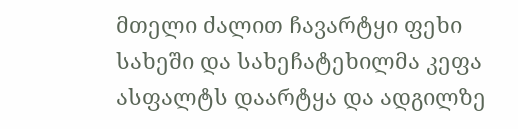მთელი ძალით ჩავარტყი ფეხი სახეში და სახეჩატეხილმა კეფა ასფალტს დაარტყა და ადგილზე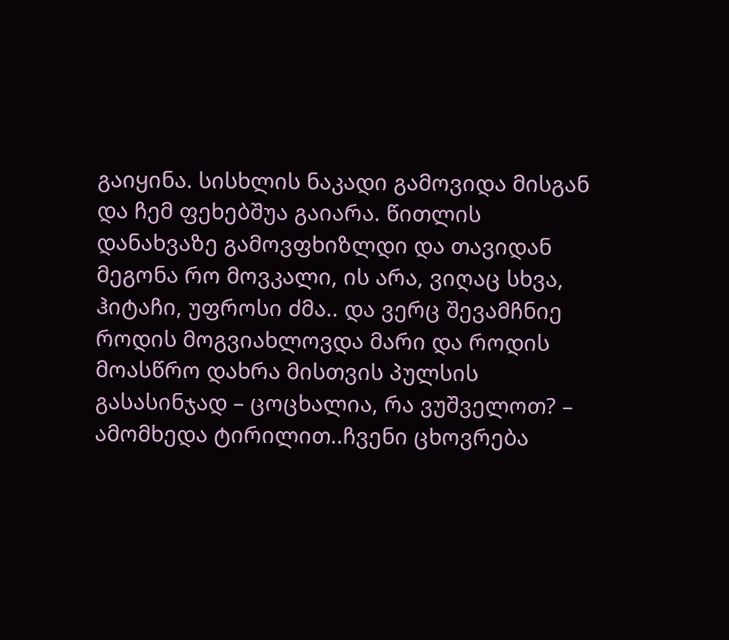გაიყინა. სისხლის ნაკადი გამოვიდა მისგან და ჩემ ფეხებშუა გაიარა. წითლის დანახვაზე გამოვფხიზლდი და თავიდან მეგონა რო მოვკალი, ის არა, ვიღაც სხვა, ჰიტაჩი, უფროსი ძმა.. და ვერც შევამჩნიე როდის მოგვიახლოვდა მარი და როდის მოასწრო დახრა მისთვის პულსის გასასინჯად – ცოცხალია, რა ვუშველოთ? – ამომხედა ტირილით..ჩვენი ცხოვრება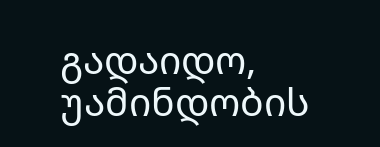გადაიდო, უამინდობის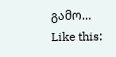გამო…
Like this: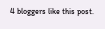4 bloggers like this post.